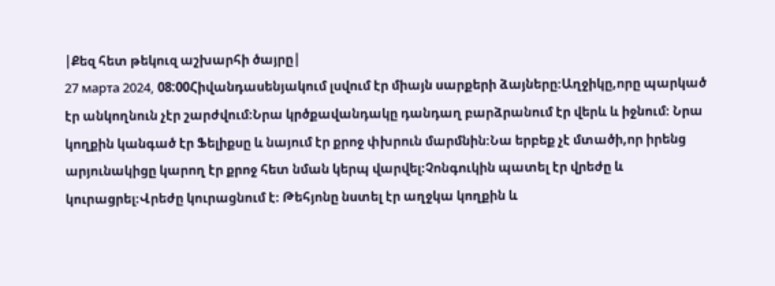|Քեզ հետ թեկուզ աշխարհի ծայրը|
27 марта 2024, 08:00Հիվանդասենյակում լսվում էր միայն սարքերի ձայները։Աղջիկը,որը պարկած էր անկողնուն չէր շարժվում։Նրա կրծքավանդակը դանդաղ բարձրանում էր վերև և իջնում։ Նրա կողքին կանգած էր Ֆելիքսը և նայում էր քրոջ փխրուն մարմնին։Նա երբեք չէ մտածի,որ իրենց արյունակիցը կարող էր քրոջ հետ նման կերպ վարվել։Չոնգուկին պատել էր վրեժը և կուրացրել։Վրեժը կուրացնում է։ Թեհյոնը նստել էր աղջկա կողքին և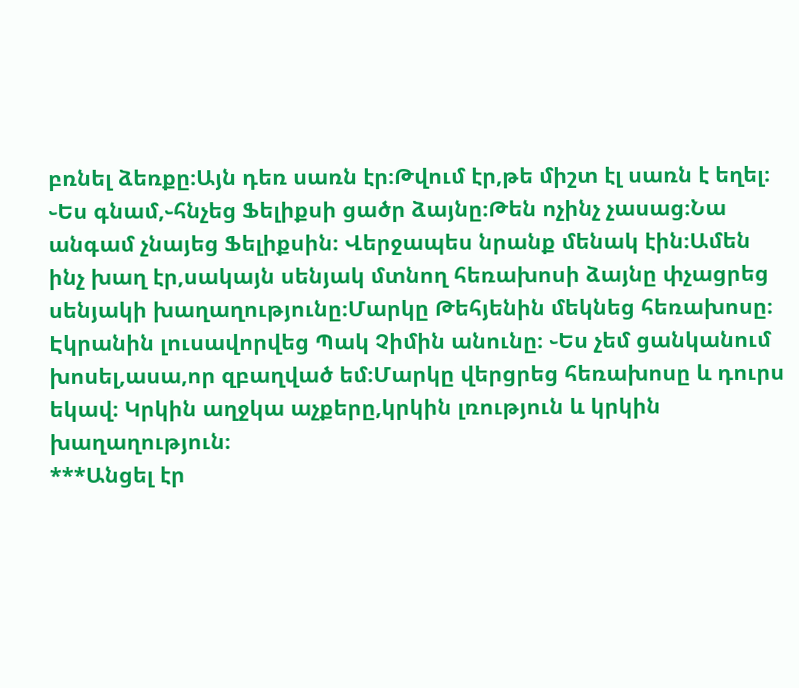բռնել ձեռքը։Այն դեռ սառն էր։Թվում էր,թե միշտ էլ սառն է եղել։ ֊Ես գնամ,֊հնչեց Ֆելիքսի ցածր ձայնը։Թեն ոչինչ չասաց։Նա անգամ չնայեց Ֆելիքսին։ Վերջապես նրանք մենակ էին։Ամեն ինչ խաղ էր,սակայն սենյակ մտնող հեռախոսի ձայնը փչացրեց սենյակի խաղաղությունը։Մարկը Թեհյենին մեկնեց հեռախոսը։ Էկրանին լուսավորվեց Պակ Չիմին անունը։ ֊Ես չեմ ցանկանում խոսել,ասա,որ զբաղված եմ։Մարկը վերցրեց հեռախոսը և դուրս եկավ։ Կրկին աղջկա աչքերը,կրկին լռություն և կրկին խաղաղություն։
***Անցել էր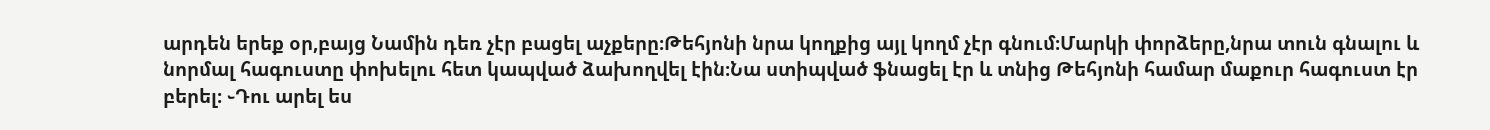արդեն երեք օր,բայց Նամին դեռ չէր բացել աչքերը։Թեհյոնի նրա կողքից այլ կողմ չէր գնում։Մարկի փորձերը,նրա տուն գնալու և նորմալ հագուստը փոխելու հետ կապված ձախողվել էին։Նա ստիպված ֆնացել էր և տնից Թեհյոնի համար մաքուր հագուստ էր բերել։ ֊Դու արել ես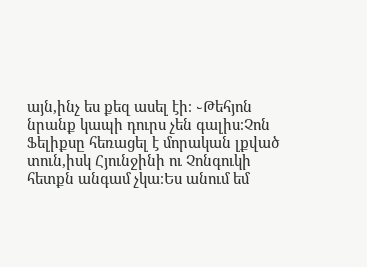այն,ինչ ես քեզ ասել էի։ ֊Թեհյոն նրանք կապի դուրս չեն գալիս։Չոն Ֆելիքսը հեռացել է մորական լքված տուն,իսկ Հյունջինի ու Չոնգուկի հետքն անգամ չկա։Ես անում եմ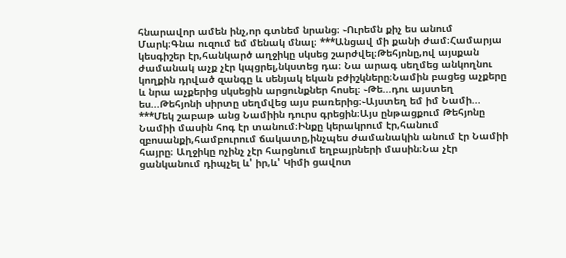հնարավոր ամեն ինչ,որ գտնեմ նրանց։ ֊Ուրեմն քիչ ես անում Մարկ։Գնա ուզում եմ մենակ մնալ։ ***Անցավ մի քանի ժամ։Համարյա կեսգիշեր էր,հանկարծ աղջիկը սկսեց շարժվել։Թեհյոնը,ով այսքան ժամանակ աչք չէր կպցրել,նկստեց դա։ Նա արագ սեղմեց անկողնու կողքին դրված զանգը և սենյակ եկան բժիշկները։Նամին բացեց աչքերը և նրա աչքերից սկսեցին արցունքներ հոսել։ ֊Թե...դու այստեղ ես...Թեհյոնի սիրտը սեղմվեց այս բառերից։֊Այստեղ եմ իմ Նամի...
***Մեկ շաբաթ անց Նամիին դուրս գրեցին։Այս ընթացքում Թեհյոնը Նամիի մասին հոգ էր տանում։Ինքը կերակրում էր,հանում զբոսանքի,համբուրում ճակատը,ինչպես ժամանակին անում էր Նամիի հայրը։ Աղջիկը ոչինչ չէր հարցնում եղբայրների մասին։Նա չէր ցանկանում դիպչել և' իր,և' Կիմի ցավոտ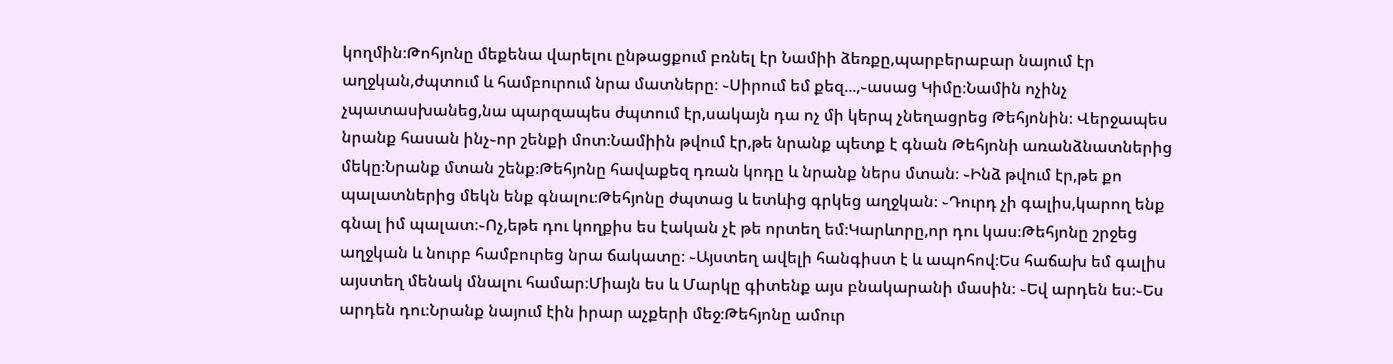կողմին։Թոհյոնը մեքենա վարելու ընթացքում բռնել էր Նամիի ձեռքը,պարբերաբար նայում էր աղջկան,ժպտում և համբուրում նրա մատները։ ֊Սիրում եմ քեզ...,֊ասաց Կիմը։Նամին ոչինչ չպատասխանեց,նա պարզապես ժպտում էր,սակայն դա ոչ մի կերպ չնեղացրեց Թեհյոնին։ Վերջապես նրանք հասան ինչ֊որ շենքի մոտ։Նամիին թվում էր,թե նրանք պետք է գնան Թեհյոնի առանձնատներից մեկը։Նրանք մտան շենք։Թեհյոնը հավաքեզ դռան կոդը և նրանք ներս մտան։ ֊Ինձ թվում էր,թե քո պալատներից մեկն ենք գնալու։Թեհյոնը ժպտաց և ետևից գրկեց աղջկան։ ֊Դուրդ չի գալիս,կարող ենք գնալ իմ պալատ։֊Ոչ,եթե դու կողքիս ես էական չէ թե որտեղ եմ։Կարևորը,որ դու կաս։Թեհյոնը շրջեց աղջկան և նուրբ համբուրեց նրա ճակատը։ ֊Այստեղ ավելի հանգիստ է և ապոհով։Ես հաճախ եմ գալիս այստեղ մենակ մնալու համար։Միայն ես և Մարկը գիտենք այս բնակարանի մասին։ ֊Եվ արդեն ես։֊Ես արդեն դու։Նրանք նայում էին իրար աչքերի մեջ։Թեհյոնը ամուր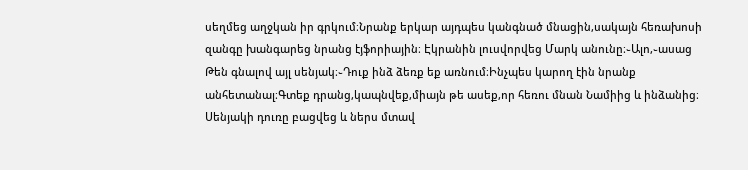սեղմեց աղջկան իր գրկում։Նրանք երկար այդպես կանգնած մնացին,սակայն հեռախոսի զանգը խանգարեց նրանց էյֆորիային։ Էկրանին լուսվորվեց Մարկ անունը։֊Ալո,֊ասաց Թեն գնալով այլ սենյակ։֊Դուք ինձ ձեռք եք առնում։Ինչպես կարող էին նրանք անհետանալ։Գտեք դրանց,կապնվեք,միայն թե ասեք,որ հեռու մնան Նամիից և ինձանից։ Սենյակի դուռը բացվեց և ներս մտավ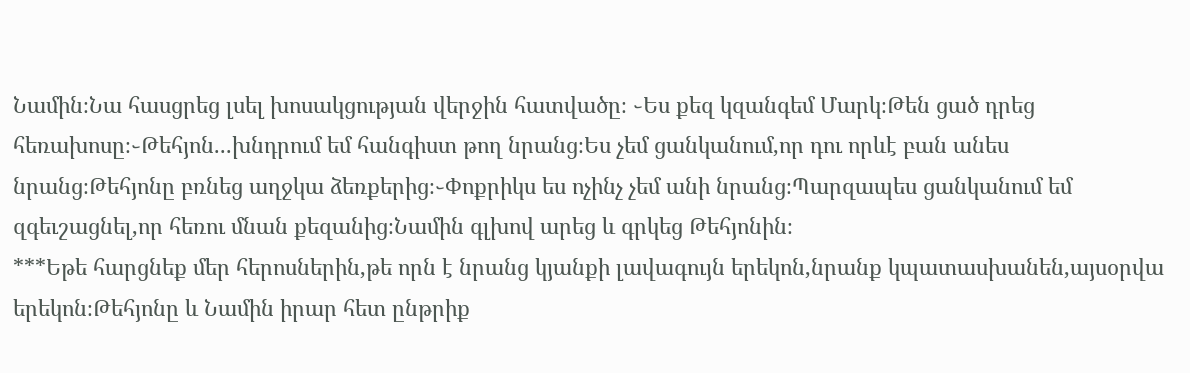Նամին։Նա հասցրեց լսել խոսակցության վերջին հատվածը։ ֊Ես քեզ կզանգեմ Մարկ։Թեն ցած դրեց հեռախոսը։֊Թեհյոն...խնդրում եմ հանգիստ թող նրանց։Ես չեմ ցանկանում,որ դու որևէ բան անես նրանց։Թեհյոնը բռնեց աղջկա ձեռքերից։֊Փոքրիկս ես ոչինչ չեմ անի նրանց։Պարզապես ցանկանում եմ զգեւշացնել,որ հեռու մնան քեզանից։Նամին գլխով արեց և գրկեց Թեհյոնին։
***Եթե հարցնեք մեր հերոսներին,թե որն է նրանց կյանքի լավագույն երեկոն,նրանք կպատասխանեն,այսօրվա երեկոն։Թեհյոնը և Նամին իրար հետ ընթրիք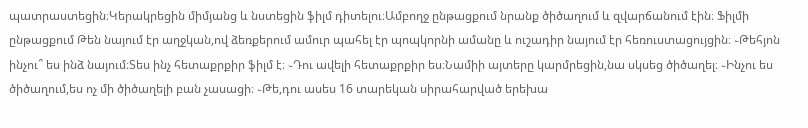պատրաստեցին։Կերակրեցին միմյանց և նստեցին ֆիլմ դիտելու։Ամբողջ ընթացքում նրանք ծիծաղում և զվարճանում էին։ Ֆիլմի ընթացքում Թեն նայում էր աղջկան,ով ձեռքերում ամուր պահել էր պոպկորնի ամանը և ուշադիր նայում էր հեռուստացույցին։ ֊Թեհյոն ինչու՞ ես ինձ նայում։Տես ինչ հետաքրքիր ֆիլմ է։ ֊Դու ավելի հետաքրքիր ես։Նամիի այտերը կարմրեցին,նա սկսեց ծիծաղել։ ֊Ինչու ես ծիծաղում,ես ոչ մի ծիծաղելի բան չասացի։ ֊Թե,դու ասես 16 տարեկան սիրահարված երեխա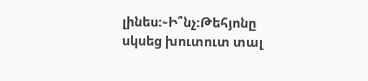լինես։֊Ի՞նչ։Թեհյոնը սկսեց խուտուտ տալ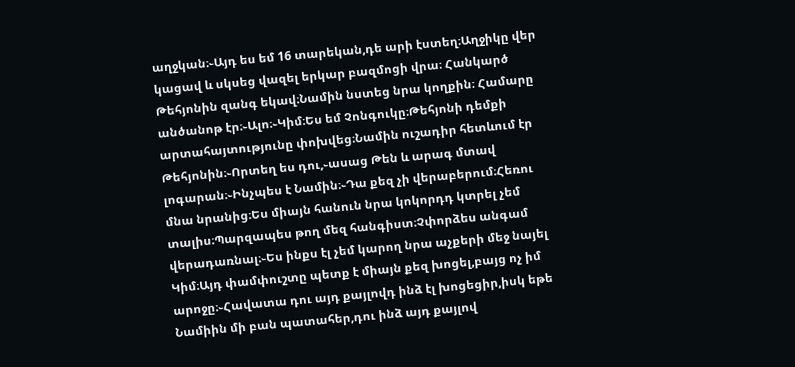աղջկան։֊Այդ ես եմ 16 տարեկան,դե արի էստեղ։Աղջիկը վեր կացավ և սկսեց վազել երկար բազմոցի վրա։ Հանկարծ Թեհյոնին զանգ եկավ։Նամին նստեց նրա կողքին։ Համարը անծանոթ էր։֊Ալո։֊Կիմ։Ես եմ Չոնգուկը։Թեհյոնի դեմքի արտահայտությունը փոխվեց։Նամին ուշադիր հետևում էր Թեհյոնին։֊Որտեղ ես դու,֊ասաց Թեն և արագ մտավ լոգարան։֊Ինչպես է Նամին։֊Դա քեզ չի վերաբերում։Հեռու մնա նրանից։Ես միայն հանուն նրա կոկորդդ կտրել չեմ տալիս։Պարզապես թող մեզ հանգիստ։Չփորձես անգամ վերադառնալ։֊Ես ինքս էլ չեմ կարող նրա աչքերի մեջ նայել Կիմ։Այդ փամփուշտը պետք է միայն քեզ խոցել,բայց ոչ իմ արոջը։֊Հավատա դու այդ քայլովդ ինձ էլ խոցեցիր,իսկ եթե Նամիին մի բան պատահեր,դու ինձ այդ քայլով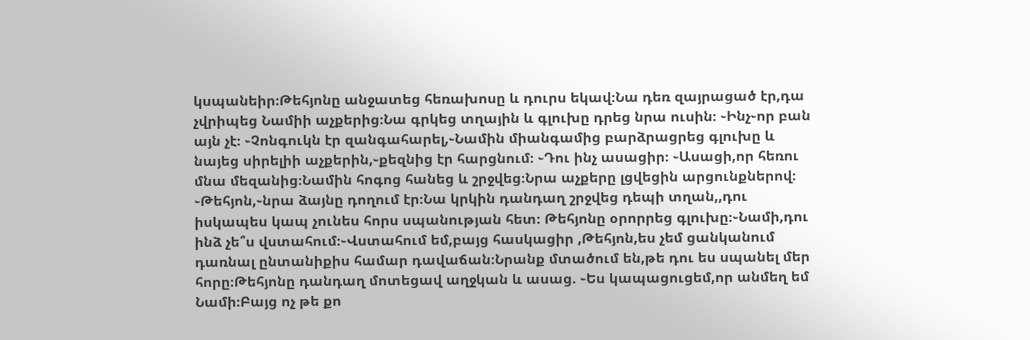կսպանեիր։Թեհյոնը անջատեց հեռախոսը և դուրս եկավ։Նա դեռ զայրացած էր,դա չվրիպեց Նամիի աչքերից։Նա գրկեց տղային և գլուխը դրեց նրա ուսին։ ֊Ինչ֊որ բան այն չէ։ ֊Չոնգուկն էր զանգահարել,֊Նամին միանգամից բարձրացրեց գլուխը և նայեց սիրելիի աչքերին,֊քեզնից էր հարցնում։ ֊Դու ինչ ասացիր։ ֊Ասացի,որ հեռու մնա մեզանից։Նամին հոգոց հանեց և շրջվեց։Նրա աչքերը լցվեցին արցունքներով։ ֊Թեհյոն,֊նրա ձայնը դողում էր։Նա կրկին դանդաղ շրջվեց դեպի տղան,,դու իսկապես կապ չունես հորս սպանության հետ։ Թեհյոնը օրորրեց գլուխը։֊Նամի,դու ինձ չե՞ս վստահում։֊Վստահում եմ,բայց հասկացիր ,Թեհյոն,ես չեմ ցանկանում դառնալ ընտանիքիս համար դավաճան։Նրանք մտածում են,թե դու ես սպանել մեր հորը։Թեհյոնը դանդաղ մոտեցավ աղջկան և ասաց. ֊Ես կապացուցեմ,որ անմեղ եմ Նամի։Բայց ոչ թե քո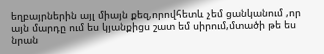եղբայրներին այլ միայն քեզ,որովհետև չեմ ցանկանում ,որ այն մարդը ում ես կյանքիցս շատ եմ սիրում,մտածի թե ես նրան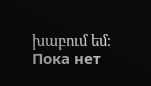խաբում եմ։
Пока нет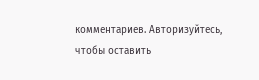комментариев. Авторизуйтесь, чтобы оставить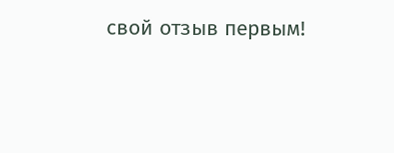свой отзыв первым!